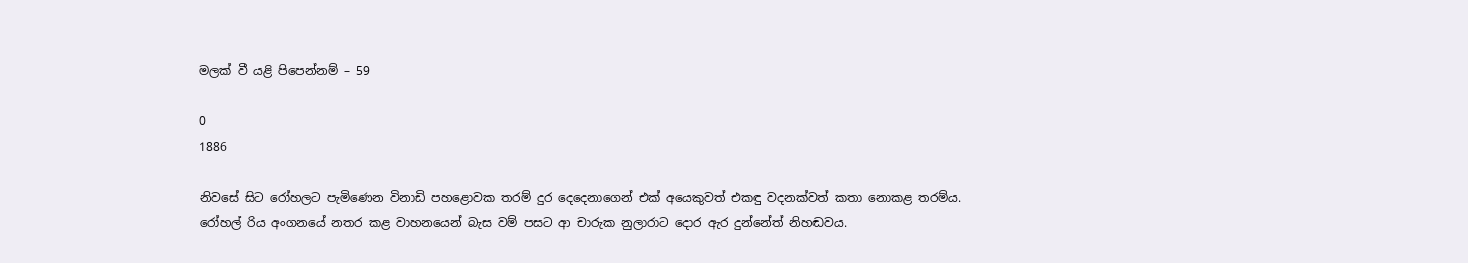මලක් වී යළි පිපෙන්නම් – 59

0
1886

නිවසේ සිට රෝහලට පැමිණෙන විනාඩි පහළොවක තරම් දුර දෙදෙනාගෙන් එක් අයෙකුවත් එකඳු වදනක්වත් කතා නොකළ තරම්ය. රෝහල් රිය අංගනයේ නතර කළ වාහනයෙන් බැස වම් පසට ආ චාරුක නුලාරාට දොර ඇර දුන්නේත් නිහඬවය.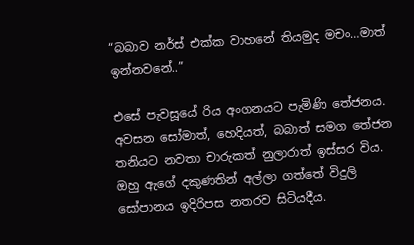“බබාව නර්ස් එක්ක වාහනේ තියමුද මචං…මාත් ඉන්නවනේ..”

එසේ පැවසූයේ රිය අංගනයට පැමිණි තේජනය. අවසන සෝමාත්, හෙදියත්, බබාත් සමග තේජන තනියට නවතා චාරුකත් නුලාරාත් ඉස්සර විය. ඔහු ඇගේ දකුණතින් අල්ලා ගත්තේ විදුලි සෝපානය ඉදිරිපස නතරව සිටියදීය.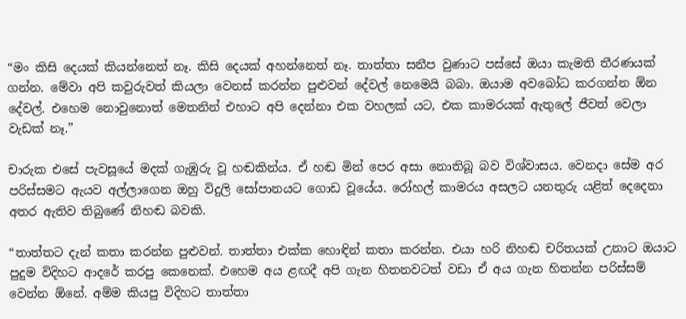“මං කිසි දෙයක් කියන්නෙත් නෑ. කිසි දෙයක් අහන්නෙත් නෑ. තාත්තා සනීප වුණාට පස්සේ ඔයා කැමති තීරණයක් ගන්න. මේවා අපි කවුරුවත් කියලා වෙනස් කරන්න පුළුවන් දේවල් නෙමෙයි බබා. ඔයාම අවබෝධ කරගන්න ඕන දේවල්. එහෙම නොවුනොත් මෙතනින් එහාට අපි දෙන්නා එක වහලක් යට, එක කාමරයක් ඇතුලේ ජීවත් වෙලා වැඩක් නෑ.”

චාරුක එසේ පැවසූයේ මදක් ගැඹුරු වූ හඬකින්ය. ඒ හඬ මින් පෙර අසා නොතිබූ බව විශ්වාසය. වෙනදා සේම අර පරිස්සමට ඇයව අල්ලාගෙන ඔහු විදුලි සෝපානයට ගොඩ වූයේය. රෝහල් කාමරය අසලට යනතුරු යළිත් දෙදෙනා අතර ඇතිව තිබුණේ නිහඬ බවකි.

“තාත්තට දැන් කතා කරන්න පුළුවන්. තාත්තා එක්ක හොඳින් කතා කරන්න. එයා හරි නිහඬ චරිතයක් උනාට ඔයාට පුදුම විදිහට ආදරේ කරපු කෙනෙක්. එහෙම අය ළඟදී අපි ගැන හිතනවටත් වඩා ඒ අය ගැන හිතන්න පරිස්සම් වෙන්න ඕනේ. අම්ම කියපු විදිහට තාත්තා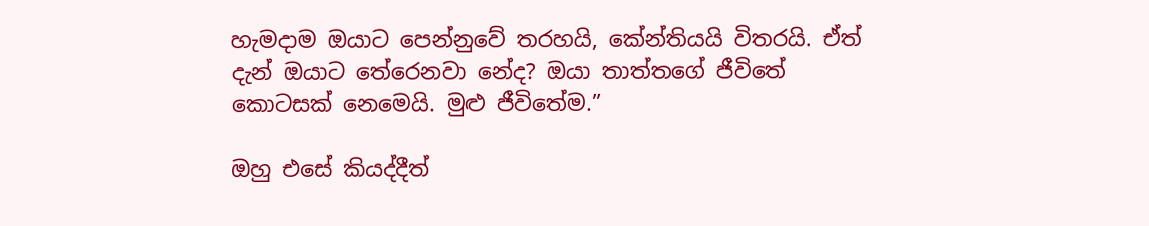හැමදාම ඔයාට පෙන්නුවේ තරහයි, කේන්තියයි විතරයි. ඒත් දැන් ඔයාට තේරෙනවා නේද? ඔයා තාත්තගේ ජීවිතේ කොටසක් නෙමෙයි. මුළු ජීවිතේම.”

ඔහු එසේ කියද්දීත්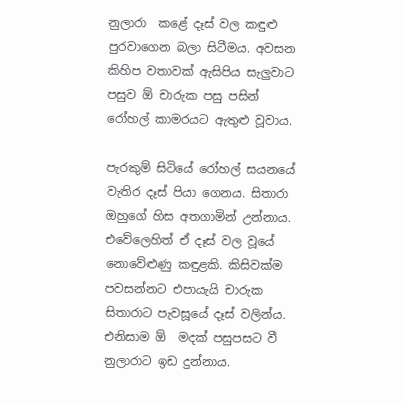නුලාරා  කළේ දෑස් වල කඳුළු පුරවාගෙන බලා සිටීමය. අවසන කිහිප වතාවක් ඇසිපිය සැලුවාට පසුව ඕ චාරුක පසු පසින් රෝහල් කාමරයට ඇතුළු වූවාය.

පැරකුම් සිටියේ රෝහල් සයනයේ වැතිර දෑස් පියා ගෙනය. සිතාරා ඔහුගේ හිස අතගාමින් උන්නාය. එවේලෙහිත් ඒ දෑස් වල වූයේ නොවේළුණු කඳුළකි. කිසිවක්ම පවසන්නට එපායැයි චාරුක සිතාරාට පැවසූයේ දෑස් වලින්ය. එනිසාම ඕ  මදක් පසුපසට වී නුලාරාට ඉඩ දුන්නාය.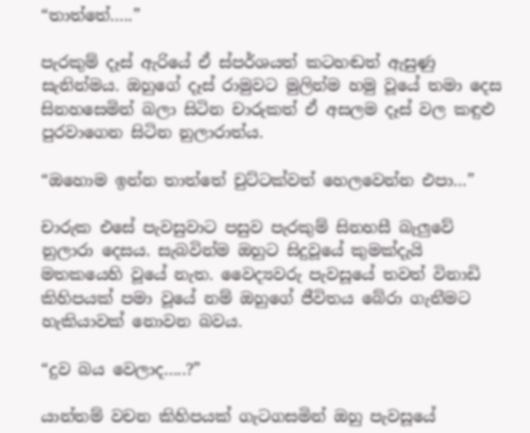“තාත්තේ…..”

පැරකුම් දෑස් ඇරියේ ඒ ස්පර්ශයත් කටහඬත් ඇසුණු සැනින්මය. ඔහුගේ දෑස් රාමුවට මුලින්ම හමු වූයේ තමා දෙස සිනහසෙමින් බලා සිටින චාරුකත් ඒ අසලම දෑස් වල කඳුළු පුරවාගෙන සිටින නුලාරාත්ය.

“ඔහොම ඉන්න තාත්තේ චුට්ටක්වත් හෙලවෙන්න එපා…”

චාරුක එසේ පැවසුවාට පසුව පැරකුම් සිනහසී බැලුවේ නුලාරා දෙසය. සැබවින්ම ඔහුට සිදුවූයේ කුමක්දැයි මතකයෙහි වූයේ නැත. වෛද්‍යවරු පැවසූයේ තවත් විනාඩි කිහිපයක් පමා වූයේ නම් ඔහුගේ ජීවිතය බේරා ගැනීමට හැකියාවක් නොවන බවය.

“දුව බය වෙලාද…..?”

යාන්තම් වචන කිහිපයක් ගැටගසමින් ඔහු පැවසූයේ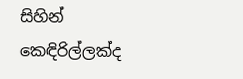සිහින් කෙඳිරිල්ලක්ද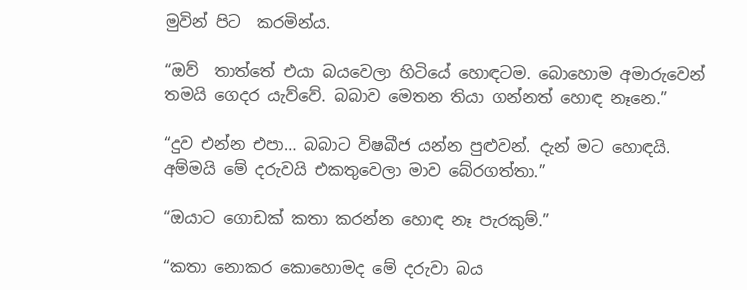මුවින් පිට  කරමින්ය.

“ඔව්  තාත්තේ එයා බයවෙලා හිටියේ හොඳටම. බොහොම අමාරුවෙන් තමයි ගෙදර යැව්වේ. බබාව මෙතන තියා ගන්නත් හොඳ නෑනෙ.”

“දුව එන්න එපා… බබාට විෂබීජ යන්න පුළුවන්. දැන් මට හොඳයි. අම්මයි මේ දරුවයි එකතුවෙලා මාව බේරගත්තා.”

“ඔයාට ගොඩක් කතා කරන්න හොඳ නෑ පැරකුම්.”

“කතා නොකර කොහොමද මේ දරුවා බය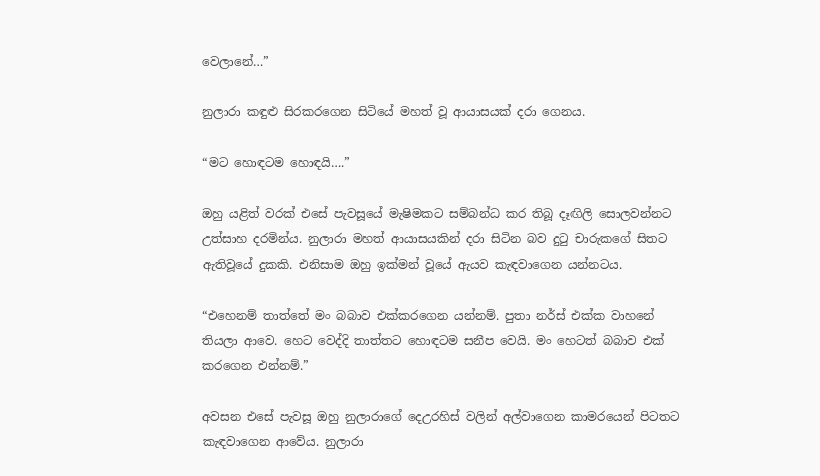වෙලානේ…”

නුලාරා කඳුළු සිරකරගෙන සිටියේ මහත් වූ ආයාසයක් දරා ගෙනය.

“මට හොඳටම හොඳයි….”

ඔහු යළිත් වරක් එසේ පැවසූයේ මැෂිමකට සම්බන්ධ කර තිබූ දෑඟිලි සොලවන්නට උත්සාහ දරමින්ය. නුලාරා මහත් ආයාසයකින් දරා සිටින බව දුටු චාරුකගේ සිතට ඇතිවූයේ දුකකි. එනිසාම ඔහු ඉක්මන් වූයේ ඇයව කැඳවාගෙන යන්නටය.

“එහෙනම් තාත්තේ මං බබාව එක්කරගෙන යන්නම්. පුතා නර්ස් එක්ක වාහනේ තියලා ආවෙ. හෙට වෙද්දි තාත්තට හොඳටම සනීප වෙයි. මං හෙටත් බබාව එක් කරගෙන එන්නම්.”

අවසන එසේ පැවසූ ඔහු නුලාරාගේ දෙඋරහිස් වලින් අල්වාගෙන කාමරයෙන් පිටතට කැඳවාගෙන ආවේය. නුලාරා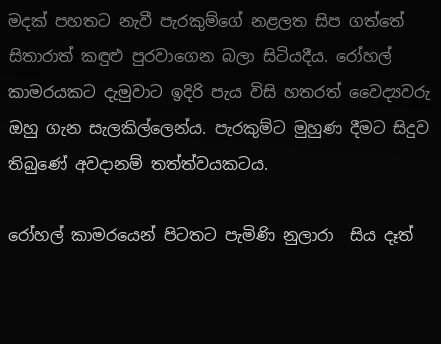මදක් පහතට නැවී පැරකුම්ගේ නළලත සිප ගත්තේ සිතාරාත් කඳුළු පුරවාගෙන බලා සිටියදීය. රෝහල් කාමරයකට දැමුවාට ඉදිරි පැය විසි හතරත් වෛද්‍යවරු ඔහු ගැන සැලකිල්ලෙන්ය. පැරකුම්ට මුහුණ දීමට සිදුව තිබුණේ අවදානම් තත්ත්වයකටය.

රෝහල් කාමරයෙන් පිටතට පැමිණි නුලාරා  සිය දෑත්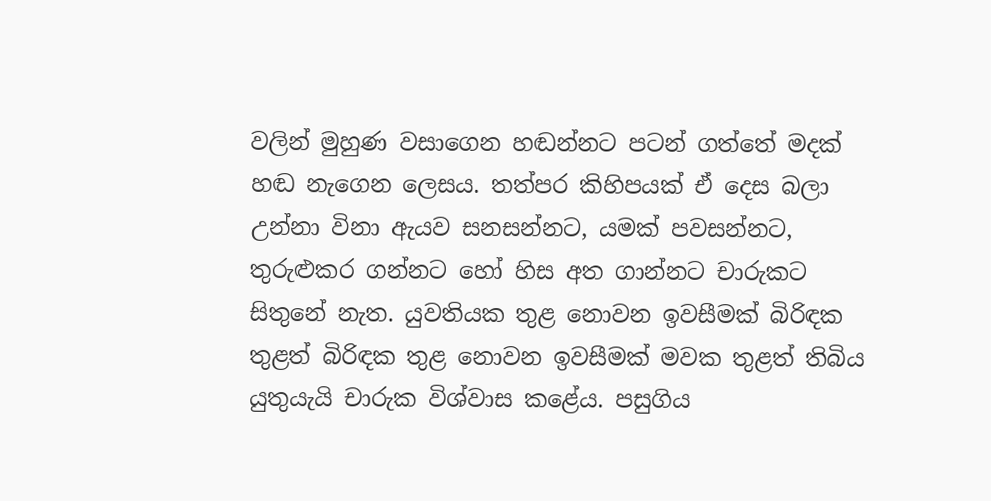වලින් මුහුණ වසාගෙන හඬන්නට පටන් ගත්තේ මදක් හඬ නැගෙන ලෙසය. තත්පර කිහිපයක් ඒ දෙස බලා උන්නා විනා ඇයව සනසන්නට, යමක් පවසන්නට, තුරුළුකර ගන්නට හෝ හිස අත ගාන්නට චාරුකට සිතුනේ නැත. යුවතියක තුළ නොවන ඉවසීමක් බිරිඳක තුළත් බිරිඳක තුළ නොවන ඉවසීමක් මවක තුළත් තිබිය යුතුයැයි චාරුක විශ්වාස කළේය. පසුගිය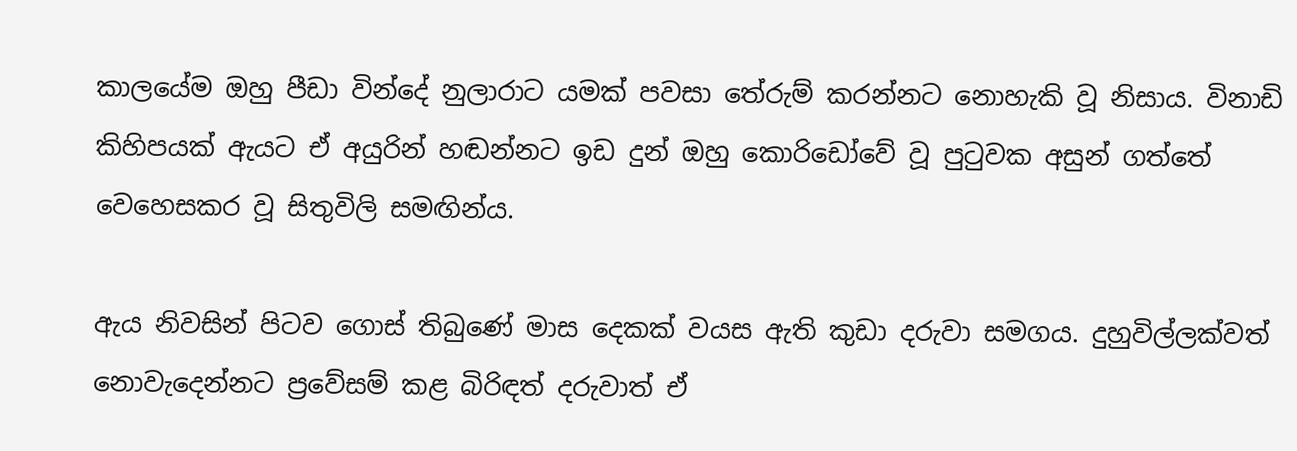කාලයේම ඔහු පීඩා වින්දේ නුලාරාට යමක් පවසා තේරුම් කරන්නට නොහැකි වූ නිසාය. විනාඩි කිහිපයක් ඇයට ඒ අයුරින් හඬන්නට ඉඩ දුන් ඔහු කොරිඩෝවේ වූ පුටුවක අසුන් ගත්තේ වෙහෙසකර වූ සිතුවිලි සමඟින්ය.

ඇය නිවසින් පිටව ගොස් තිබුණේ මාස දෙකක් වයස ඇති කුඩා දරුවා සමගය. දුහුවිල්ලක්වත් නොවැදෙන්නට ප්‍රවේසම් කළ බිරිඳත් දරුවාත් ඒ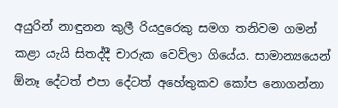අයුරින් නාඳුනන කුලී රියදුරෙකු සමග තනිවම ගමන් කළා යැයි සිතද්දී චාරුක වෙව්ලා ගියේය. සාමාන්‍යයෙන් ඕනෑ දේටත් එපා දේටත් අහේතුකව කෝප නොගන්නා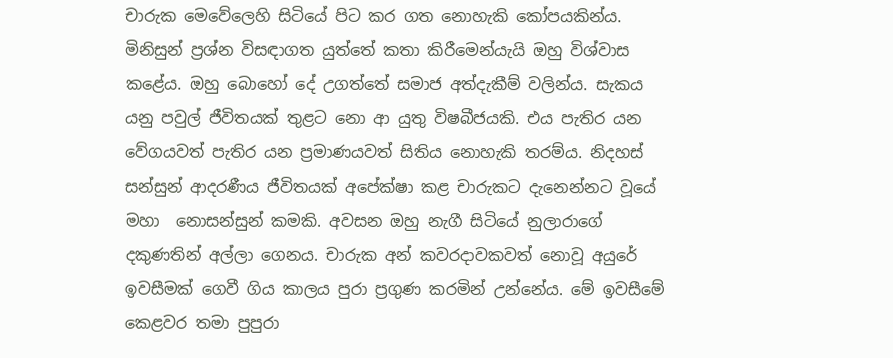චාරුක මෙවේලෙහි සිටියේ පිට කර ගත නොහැකි කෝපයකින්ය. මිනිසුන් ප්‍රශ්න විසඳාගත යුත්තේ කතා කිරීමෙන්යැයි ඔහු විශ්වාස කළේය. ඔහු බොහෝ දේ උගත්තේ සමාජ අත්දැකීම් වලින්ය. සැකය යනු පවුල් ජීවිතයක් තුළට නො ආ යුතු විෂබීජයකි. එය පැතිර යන වේගයවත් පැතිර යන ප්‍රමාණයවත් සිතිය නොහැකි තරම්ය. නිදහස් සන්සුන් ආදරණීය ජීවිතයක් අපේක්ෂා කළ චාරුකට දැනෙන්නට වූයේ මහා  නොසන්සුන් කමකි. අවසන ඔහු නැගී සිටියේ නුලාරාගේ දකුණතින් අල්ලා ගෙනය. චාරුක අන් කවරදාවකවත් නොවූ අයුරේ ඉවසීමක් ගෙවී ගිය කාලය පුරා ප්‍රගුණ කරමින් උන්නේය. මේ ඉවසීමේ කෙළවර තමා පුපුරා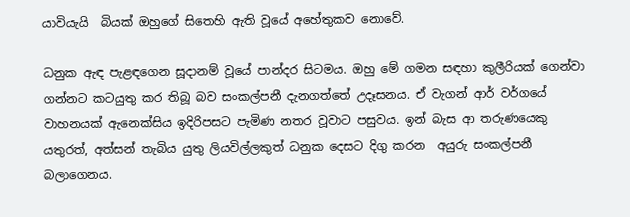යාවියැයි  බියක් ඔහුගේ සිතෙහි ඇති වූයේ අහේතුකව නොවේ.

ධනුක ඇඳ පැළඳගෙන සූදානම් වූයේ පාන්දර සිටමය. ඔහු මේ ගමන සඳහා කුලීරියක් ගෙන්වා ගන්නට කටයුතු කර තිබූ බව සංකල්පනී දැනගත්තේ උදෑසනය. ඒ වැගන් ආර් වර්ගයේ වාහනයක් ඇනෙක්සිය ඉදිරිපසට පැමිණ නතර වූවාට පසුවය. ඉන් බැස ආ තරුණයෙකු යතුරත්, අත්සන් තැබිය යුතු ලියවිල්ලකුත් ධනුක දෙසට දිගු කරන  අයුරු සංකල්පනී බලාගෙනය.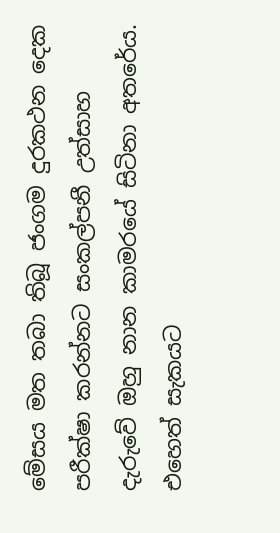මේසය මත තබා තිබූ ජංගම දුරකථන දෙක පරීක්ෂා කරන්නට සංකල්පනී උත්සාහ දැරුවේ ඔහු නාන කාමරයේ සිටිනා අතරේය. එහෙත් සැකයට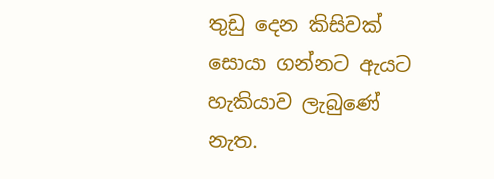තුඩු දෙන කිසිවක් සොයා ගන්නට ඇයට හැකියාව ලැබුණේ නැත.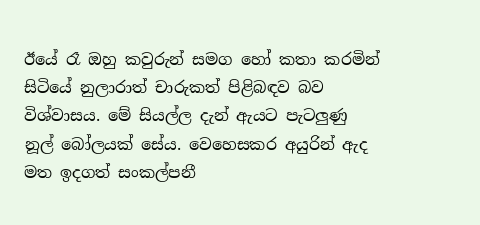ඊයේ රෑ ඔහු කවුරුන් සමග හෝ කතා කරමින් සිටියේ නුලාරාත් චාරුකත් පිළිබඳව බව විශ්වාසය. මේ සියල්ල දැන් ඇයට පැටලුණු නූල් බෝලයක් සේය. වෙහෙසකර අයුරින් ඇද මත ඉදගත් සංකල්පනී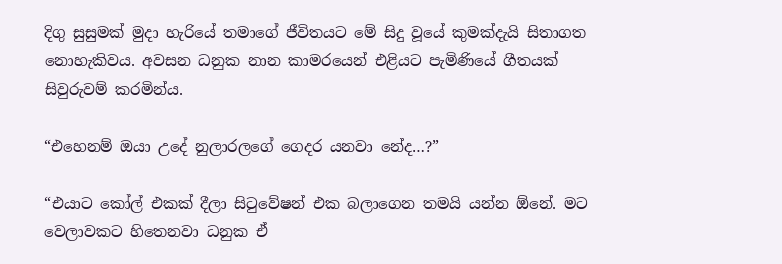දිගු සුසුමක් මුදා හැරියේ තමාගේ ජීවිතයට මේ සිදු වූයේ කුමක්දැයි සිතාගත නොහැකිවය. අවසන ධනුක නාන කාමරයෙන් එළියට පැමිණියේ ගීතයක් සිවුරුවම් කරමින්ය.

“එහෙනම් ඔයා උදේ නුලාරලගේ ගෙදර යනවා නේද…?”

“එයාට කෝල් එකක් දීලා සිටුවේෂන් එක බලාගෙන තමයි යන්න ඕනේ. මට වෙලාවකට හිතෙනවා ධනුක ඒ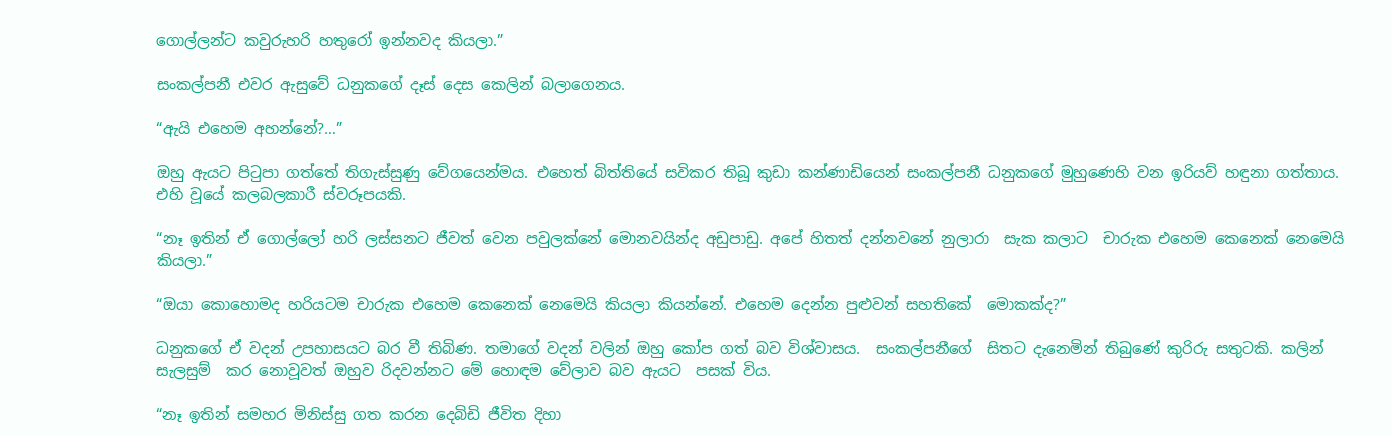ගොල්ලන්ට කවුරුහරි හතුරෝ ඉන්නවද කියලා.”

සංකල්පනී එවර ඇසුවේ ධනුකගේ දෑස් දෙස කෙලින් බලාගෙනය.

“ඇයි එහෙම අහන්නේ?…”

ඔහු ඇයට පිටුපා ගත්තේ තිගැස්සුණු වේගයෙන්මය. එහෙත් බිත්තියේ සවිකර තිබූ කුඩා කන්ණාඩියෙන් සංකල්පනී ධනුකගේ මුහුණෙහි වන ඉරියව් හඳුනා ගත්තාය. එහි වූයේ කලබලකාරී ස්වරූපයකි.

“නෑ ඉතින් ඒ ගොල්ලෝ හරි ලස්සනට ජීවත් වෙන පවුලක්නේ මොනවයින්ද අඩුපාඩු. අපේ හිතත් දන්නවනේ නුලාරා  සැක කලාට  චාරුක එහෙම කෙනෙක් නෙමෙයි කියලා.”

“ඔයා කොහොමද හරියටම චාරුක එහෙම කෙනෙක් නෙමෙයි කියලා කියන්නේ. එහෙම දෙන්න පුළුවන් සහතිකේ  මොකක්ද?”

ධනුකගේ ඒ වදන් උපහාසයට බර වී තිබිණ. තමාගේ වදන් වලින් ඔහු කෝප ගත් බව විශ්වාසය.  සංකල්පනීගේ  සිතට දැනෙමින් තිබුණේ කුරිරු සතුටකි. කලින් සැලසුම්  කර නොවූවත් ඔහුව රිදවන්නට මේ හොඳම වේලාව බව ඇයට  පසක් විය.

“නෑ ඉතින් සමහර මිනිස්සු ගත කරන දෙබිඩි ජීවිත දිහා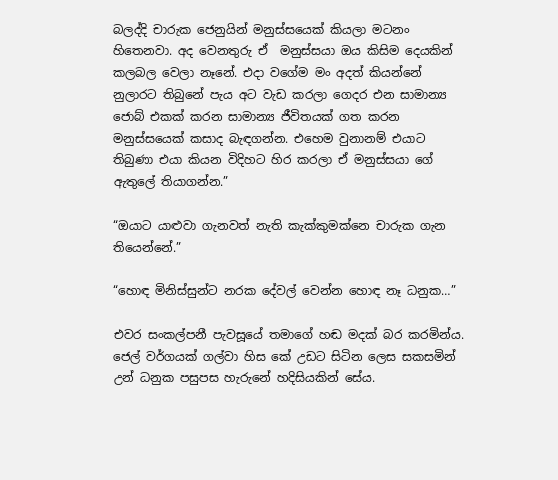බලද්දි චාරුක ජෙනුයින් මනුස්සයෙක් කියලා මටනං හිතෙනවා. අද වෙනතුරු ඒ  මනුස්සයා ඔය කිසිම දෙයකින් කලබල වෙලා නෑනේ. එදා වගේම මං අදත් කියන්නේ නුලාරට තිබුනේ පැය අට වැඩ කරලා ගෙදර එන සාමාන්‍ය ජොබ් එකක් කරන සාමාන්‍ය ජීවිතයක් ගත කරන මනුස්සයෙක් කසාද බැඳගන්න. එහෙම වුනානම් එයාට තිබුණා එයා කියන විදිහට හිර කරලා ඒ මනුස්සයා ගේ ඇතුලේ තියාගන්න.”

“ඔයාට යාළුවා ගැනවත් නැති කැක්කුමක්නෙ චාරුක ගැන තියෙන්නේ.”

“හොඳ මිනිස්සුන්ට නරක දේවල් වෙන්න හොඳ නෑ ධනුක…”

එවර සංකල්පනී පැවසූයේ තමාගේ හඬ මදක් බර කරමින්ය. ජෙල් වර්ගයක් ගල්වා හිස කේ උඩට සිටින ලෙස සකසමින් උන් ධනුක පසුපස හැරුනේ හදිසියකින් සේය.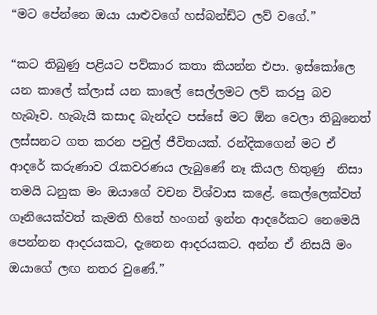“මට පේන්නෙ ඔයා යාළුවගේ හස්බන්ඩ්ට ලව් වගේ.”

“කට තිබුණු පළියට පව්කාර කතා කියන්න එපා. ඉස්කෝලෙ යන කාලේ ක්ලාස් යන කාලේ සෙල්ලමට ලව් කරපු බව හැබෑව. හැබැයි කසාද බැන්දට පස්සේ මට ඕන වෙලා තිබුනෙත් ලස්සනට ගත කරන පවුල් ජීවිතයක්. රන්දිකගෙන් මට ඒ ආදරේ කරුණාව රැකවරණය ලැබුණේ නෑ කියල හිතුණු  නිසා තමයි ධනුක මං ඔයාගේ වචන විශ්වාස කළේ. කෙල්ලෙක්වත් ගෑනියෙක්වත් කැමති හිතේ හංගන් ඉන්න ආදරේකට නෙමෙයි පෙන්නන ආදරයකට, දැනෙන ආදරයකට. අන්න ඒ නිසයි මං ඔයාගේ ලඟ නතර වුණේ.”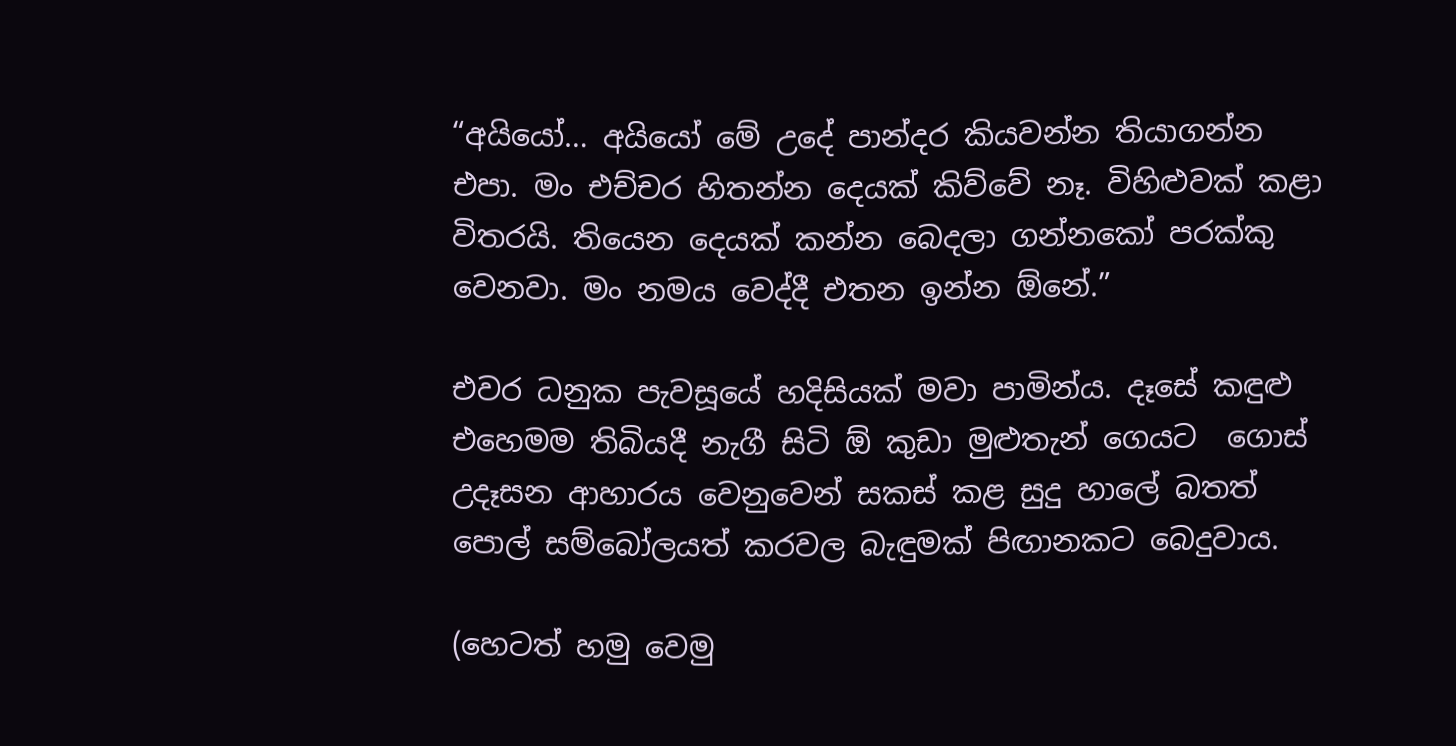“අයියෝ… අයියෝ මේ උදේ පාන්දර කියවන්න තියාගන්න එපා. මං එච්චර හිතන්න දෙයක් කිව්වේ නෑ. විහිළුවක් කළා විතරයි. තියෙන දෙයක් කන්න බෙදලා ගන්නකෝ පරක්කු වෙනවා. මං නමය වෙද්දී එතන ඉන්න ඕනේ.”

එවර ධනුක පැවසූයේ හදිසියක් මවා පාමින්ය. දෑසේ කඳුළු එහෙමම තිබියදී නැගී සිටි ඕ කුඩා මුළුතැන් ගෙයට  ගොස් උදෑසන ආහාරය වෙනුවෙන් සකස් කළ සුදු හාලේ බතත් පොල් සම්බෝලයත් කරවල බැඳුමක් පිඟානකට බෙදුවාය.

(හෙටත් හමු වෙමු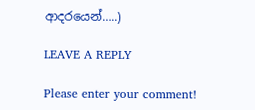ආදරයෙන්…..)

LEAVE A REPLY

Please enter your comment!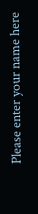Please enter your name here